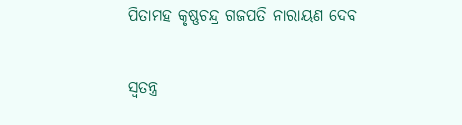ପିତାମହ କୃଷ୍ଣଚନ୍ଦ୍ର ଗଜପତି ନାରାୟଣ ଦେବ

ସ୍ୱତନ୍ତ୍ର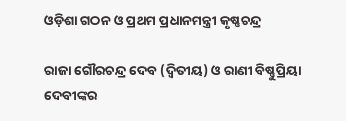ଓଡ଼ିଶା ଗଠନ ଓ ପ୍ରଥମ ପ୍ରଧାନମନ୍ତ୍ରୀ କୃଷ୍ଣଚନ୍ଦ୍ର

ରାଜା ଗୌରଚନ୍ଦ୍ର ଦେବ (ଦ୍ୱିତୀୟ) ଓ ରାଣୀ ବିଷ୍ଣୁପ୍ରିୟା ଦେବୀଙ୍କର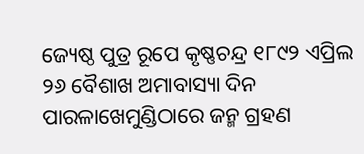ଜ୍ୟେଷ୍ଠ ପୁତ୍ର ରୂପେ କୃଷ୍ଣଚନ୍ଦ୍ର ୧୮୯୨ ଏପ୍ରିଲ ୨୬ ବୈଶାଖ ଅମାବାସ୍ୟା ଦିନ ପାରଳାଖେମୁଣ୍ଡିଠାରେ ଜନ୍ମ ଗ୍ରହଣ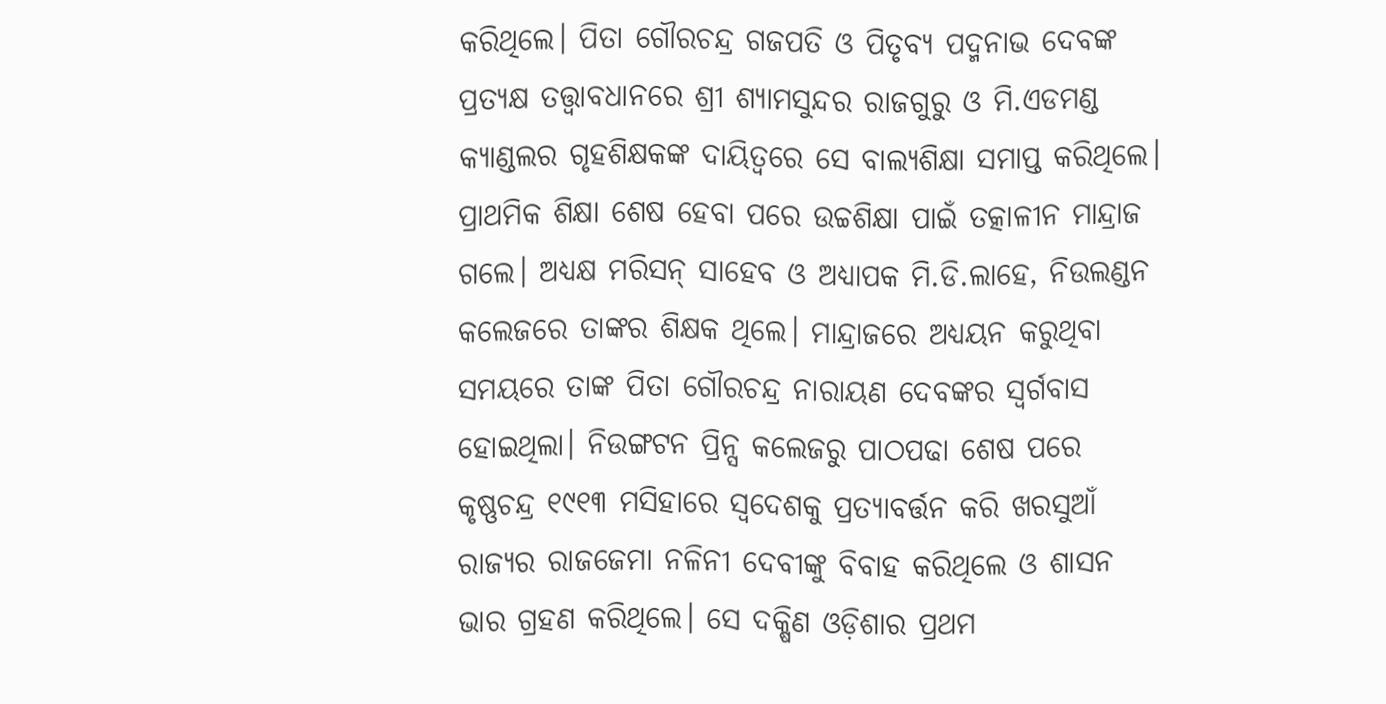କରିଥିଲେ। ପିତା ଗୌରଚନ୍ଦ୍ର ଗଜପତି ଓ ପିତୃବ୍ୟ ପଦ୍ମନାଭ ଦେବଙ୍କ ପ୍ରତ୍ୟକ୍ଷ ତତ୍ତ୍ୱାବଧାନରେ ଶ୍ରୀ ଶ୍ୟାମସୁନ୍ଦର ରାଜଗୁରୁ ଓ ମି.ଏଡମଣ୍ଡ କ୍ୟାଣ୍ଡଲର ଗୃହଶିକ୍ଷକଙ୍କ ଦାୟିତ୍ୱରେ ସେ ବାଲ୍ୟଶିକ୍ଷା ସମାପ୍ତ କରିଥିଲେ। ପ୍ରାଥମିକ ଶିକ୍ଷା ଶେଷ ହେବା ପରେ ଉଚ୍ଚଶିକ୍ଷା ପାଇଁ ତତ୍କାଳୀନ ମାନ୍ଦ୍ରାଜ ଗଲେ। ଅଧ୍ୟକ୍ଷ ମରିସନ୍ ସାହେବ ଓ ଅଧ୍ୟାପକ ମି.ଡି.ଲାହେ, ନିଉଲଣ୍ଡନ କଲେଜରେ ତାଙ୍କର ଶିକ୍ଷକ ଥିଲେ। ମାନ୍ଦ୍ରାଜରେ ଅଧ୍ୟୟନ କରୁଥିବା ସମୟରେ ତାଙ୍କ ପିତା ଗୌରଚନ୍ଦ୍ର ନାରାୟଣ ଦେବଙ୍କର ସ୍ୱର୍ଗବାସ ହୋଇଥିଲା। ନିଉଙ୍ଗଟନ ପ୍ରିନ୍ସ କଲେଜରୁ ପାଠପଢା ଶେଷ ପରେ କୃଷ୍ଣଚନ୍ଦ୍ର ୧୯୧୩ ମସିହାରେ ସ୍ୱଦେଶକୁ ପ୍ରତ୍ୟାବର୍ତ୍ତନ କରି ଖରସୁଆଁ ରାଜ୍ୟର ରାଜଜେମା ନଳିନୀ ଦେବୀଙ୍କୁ ବିବାହ କରିଥିଲେ ଓ ଶାସନ ଭାର ଗ୍ରହଣ କରିଥିଲେ। ସେ ଦକ୍ଷିଣ ଓଡ଼ିଶାର ପ୍ରଥମ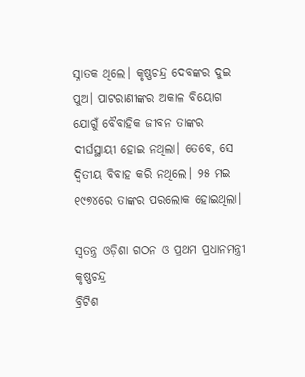ସ୍ନାତକ ଥିଲେ। କୃଷ୍ଣଚନ୍ଦ୍ର ଦେବଙ୍କର ଦୁଇ ପୁଅ। ପାଟରାଣୀଙ୍କର ଅକାଳ ବିୟୋଗ ଯୋଗୁଁ ବୈବାହିକ ଜୀବନ ତାଙ୍କର ଦୀର୍ଘସ୍ଥାୟୀ ହୋଇ ନଥିଲା। ତେବେ, ସେ ଦ୍ୱିତୀୟ ବିବାହ କରି ନଥିଲେ। ୨୫ ମଇ ୧୯୭୪ରେ ତାଙ୍କର ପରଲୋକ ହୋଇଥିଲା।

ସ୍ୱତନ୍ତ୍ର ଓଡ଼ିଶା ଗଠନ ଓ ପ୍ରଥମ ପ୍ରଧାନମନ୍ତ୍ରୀ କୃଷ୍ଣଚନ୍ଦ୍ର
ବ୍ରିଟିଶ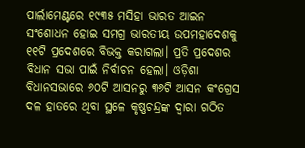ପାର୍ଲାମେଣ୍ଟରେ ୧୯୩୫ ମସିହା ଭାରତ ଆଇନ ସଂଶୋଧନ ହୋଇ ସମଗ୍ର ଭାରତୀୟ ଉପମହାଦେଶକୁ ୧୧ଟି ପ୍ରଦେଶରେ ବିଭକ୍ତ କରାଗଲା। ପ୍ରତି ପ୍ରଦେଶର ବିଧାନ ସଭା ପାଇଁ ନିର୍ବାଚନ ହେଲା। ଓଡ଼ିଶା ବିଧାନସଭାରେ ୬୦ଟି ଆସନରୁ ୩୬ଟି ଆସନ କଂଗ୍ରେସ ଦଳ ହାତରେ ଥିବା ସ୍ଥଳେ କୃଷ୍ଣଚନ୍ଦ୍ରଙ୍କ ଦ୍ବାରା ଗଠିତ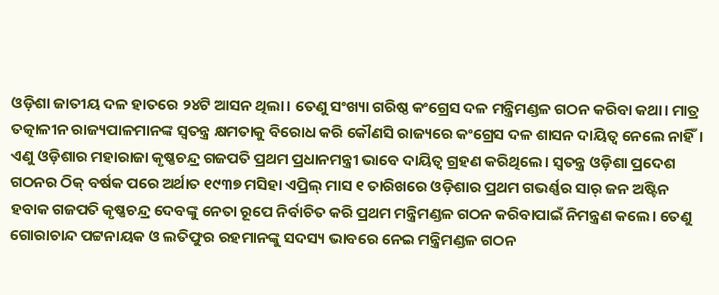ଓଡ଼ିଶା ଜାତୀୟ ଦଳ ହାତରେ ୨୪ଟି ଆସନ ଥିଲା। ତେଣୁ ସଂଖ୍ୟା ଗରିଷ୍ଠ କଂଗ୍ରେସ ଦଳ ମନ୍ତ୍ରିମଣ୍ଡଳ ଗଠନ କରିବା କଥା। ମାତ୍ର ତତ୍କାଳୀନ ରାଜ୍ୟପାଳମାନଙ୍କ ସ୍ୱତନ୍ତ୍ର କ୍ଷମତାକୁ ବିରୋଧ କରି କୌଣସି ରାଜ୍ୟରେ କଂଗ୍ରେସ ଦଳ ଶାସନ ଦାୟିତ୍ୱ ନେଲେ ନାହିଁ। ଏଣୁ ଓଡ଼ିଶାର ମହାରାଜା କୃଷ୍ଣଚନ୍ଦ୍ର ଗଜପତି ପ୍ରଥମ ପ୍ରଧାନମନ୍ତ୍ରୀ ଭାବେ ଦାୟିତ୍ୱ ଗ୍ରହଣ କରିଥିଲେ। ସ୍ୱତନ୍ତ୍ର ଓଡ଼ିଶା ପ୍ରଦେଶ ଗଠନର ଠିକ୍‌ ବର୍ଷକ ପରେ ଅର୍ଥାତ ୧୯୩୭ ମସିହା ଏପ୍ରିଲ୍ ମାସ ୧ ତାରିଖରେ ଓଡ଼ିଶାର ପ୍ରଥମ ଗଭର୍ଣ୍ଣର ସାର୍ ଜନ ଅଷ୍ଟିନ ହବାକ ଗଜପତି କୃଷ୍ଣଚନ୍ଦ୍ର ଦେବଙ୍କୁ ନେତା ରୂପେ ନିର୍ବାଚିତ କରି ପ୍ରଥମ ମନ୍ତ୍ରିମଣ୍ଡଳ ଗଠନ କରିବାପାଇଁ ନିମନ୍ତ୍ରଣ କଲେ। ତେଣୁ ଗୋରାଚାନ୍ଦ ପଟ୍ଟନାୟକ ଓ ଲତିଫୁର ରହମାନଙ୍କୁ ସଦସ୍ୟ ଭାବରେ ନେଇ ମନ୍ତ୍ରିମଣ୍ଡଳ ଗଠନ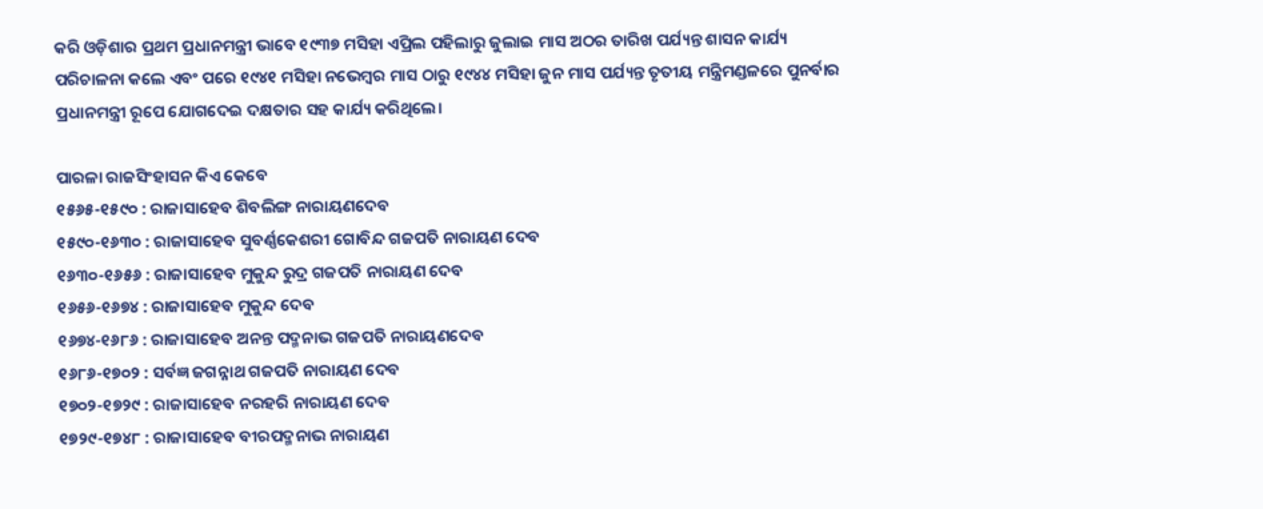କରି ଓଡ଼ିଶାର ପ୍ରଥମ ପ୍ରଧାନମନ୍ତ୍ରୀ ଭାବେ ୧୯୩୭ ମସିହା ଏପ୍ରିଲ ପହିଲାରୁ ଜୁଲାଇ ମାସ ଅଠର ତାରିଖ ପର୍ଯ୍ୟନ୍ତ ଶାସନ କାର୍ଯ୍ୟ ପରିଚାଳନା କଲେ ଏବଂ ପରେ ୧୯୪୧ ମସିହା ନଭେମ୍ବର ମାସ ଠାରୁ ୧୯୪୪ ମସିହା ଜୁନ ମାସ ପର୍ଯ୍ୟନ୍ତ ତୃତୀୟ ମନ୍ତ୍ରିମଣ୍ଡଳରେ ପୁନର୍ବାର ପ୍ରଧାନମନ୍ତ୍ରୀ ରୂପେ ଯୋଗଦେଇ ଦକ୍ଷତାର ସହ କାର୍ଯ୍ୟ କରିଥିଲେ।

ପାରଳା ରାଜସିଂହାସନ କିଏ କେବେ
୧୫୬୫-୧୫୯୦ : ରାଜାସାହେବ ଶିବଲିଙ୍ଗ ନାରାୟଣଦେବ
୧୫୯୦-୧୬୩୦ : ରାଜା‌ସାହେବ ସୁବର୍ଣ୍ଣକେଶରୀ ଗୋବିନ୍ଦ ଗଜପତି ନାରାୟଣ ଦେବ
୧୬୩୦-୧୬୫୬ : ରାଜାସାହେବ ମୁକୁନ୍ଦ ରୁଦ୍ର ଗଜପତି ନାରାୟଣ ଦେବ
୧୬୫୬-୧୬୭୪ : ରାଜାସାହେବ ମୁକୁନ୍ଦ ଦେବ
୧୬୭୪-୧୬୮୬ : ରାଜାସାହେବ ଅନନ୍ତ ପଦ୍ମନାଭ ଗଜପତି ନାରାୟଣଦେବ
୧୬୮୬-୧୭୦୨ : ସର୍ବଜ୍ଞ ଜଗନ୍ନାଥ ଗଜପତି ନାରାୟଣ ଦେବ
୧୭୦୨-୧୭୨୯ : ରାଜାସାହେବ ନରହରି ନାରାୟଣ ଦେବ
୧୭୨୯-୧୭୪୮ : ରାଜାସାହେବ ବୀରପଦ୍ମନ‌‌ାଭ ନାରାୟଣ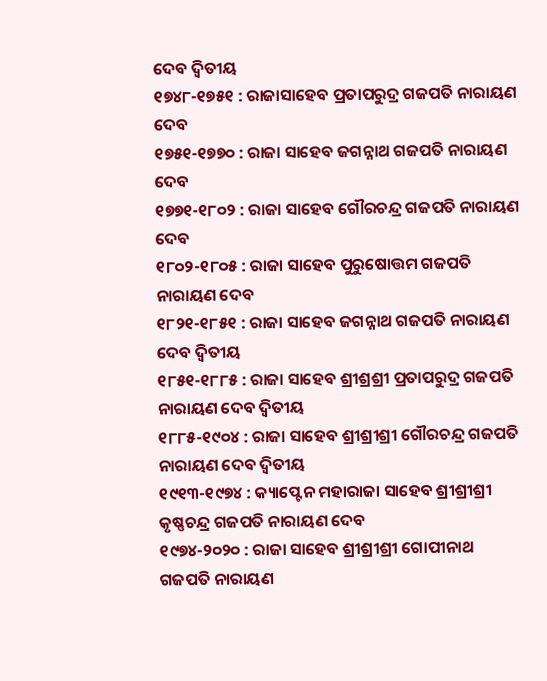ଦେବ ଦ୍ବିତୀୟ
୧୭୪୮-୧୭୫୧ : ରାଜାସାହେବ ପ୍ରତାପରୁଦ୍ର ଗଜପତି ନାରାୟଣ ଦେବ
୧୭୫୧-୧୭୭୦ : ରାଜା ସାହେବ ଜଗନ୍ନାଥ ଗଜପତି ନାରାୟଣ ଦେବ
୧୭୭୧-୧୮୦୨ : ରାଜା ସାହେବ ଗୌରଚନ୍ଦ୍ର ଗଜପତି ନାରାୟଣ ଦେବ
୧୮୦୨-୧୮୦୫ : ରାଜା ସାହେବ ପୁରୁଷୋତ୍ତମ ଗଜପତି ନାରାୟଣ ଦେବ
୧୮୨୧-୧୮୫୧ : ରାଜା ସାହେବ ଜଗନ୍ନାଥ ଗଜପତି ନାରାୟଣ ଦେବ ଦ୍ବିତୀୟ
୧୮୫୧-୧୮୮୫ : ରାଜା ସାହେବ ଶ୍ରୀଶ୍ରଶ୍ରୀ ପ୍ରତାପରୁଦ୍ର ଗଜପତି ନାରାୟଣ ଦେବ ଦ୍ବିତୀୟ
୧୮୮୫-୧୯୦୪ : ରାଜା‌ ସାହେବ ଶ୍ରୀଶ୍ରୀଶ୍ରୀ ଗୌରଚନ୍ଦ୍ର ଗଜପତି ନାରାୟଣ ଦେବ ଦ୍ବିତୀୟ
୧୯୧୩-୧୯୭୪ : କ୍ୟାପ୍ଟେନ ମହାରାଜା ସାହେବ ଶ୍ରୀଶ୍ରୀଶ୍ରୀ କୃଷ୍ଣଚନ୍ଦ୍ର ଗଜପତି ନାରାୟଣ ଦେବ
୧୯୭୪-୨୦୨୦ : ରାଜା ସାହେବ ଶ୍ରୀଶ୍ରୀଶ୍ରୀ ଗୋପୀନାଥ ଗଜପତି ନାରାୟଣ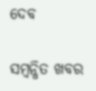ଦେବ

ସମ୍ବନ୍ଧିତ ଖବର